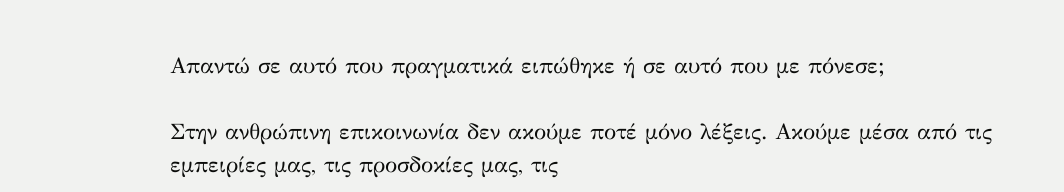Απαντώ σε αυτό που πραγματικά ειπώθηκε ή σε αυτό που με πόνεσε;

Στην ανθρώπινη επικοινωνία δεν ακούμε ποτέ μόνο λέξεις. Ακούμε μέσα από τις εμπειρίες μας, τις προσδοκίες μας, τις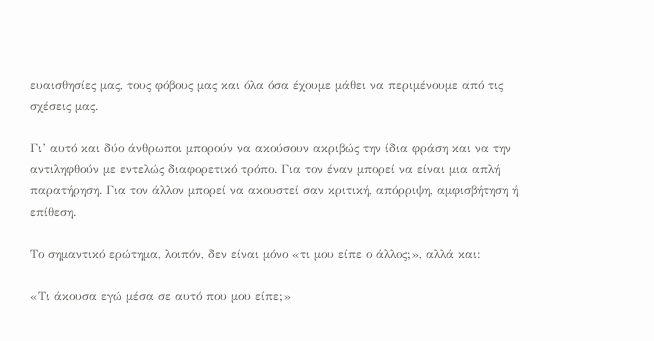ευαισθησίες μας, τους φόβους μας και όλα όσα έχουμε μάθει να περιμένουμε από τις σχέσεις μας.

Γι’ αυτό και δύο άνθρωποι μπορούν να ακούσουν ακριβώς την ίδια φράση και να την αντιληφθούν με εντελώς διαφορετικό τρόπο. Για τον έναν μπορεί να είναι μια απλή παρατήρηση. Για τον άλλον μπορεί να ακουστεί σαν κριτική, απόρριψη, αμφισβήτηση ή επίθεση.

Το σημαντικό ερώτημα, λοιπόν, δεν είναι μόνο «τι μου είπε ο άλλος;», αλλά και:

«Τι άκουσα εγώ μέσα σε αυτό που μου είπε;»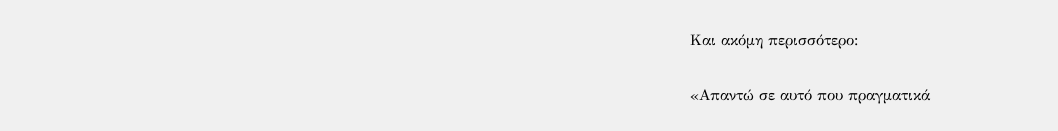Και ακόμη περισσότερο:

«Απαντώ σε αυτό που πραγματικά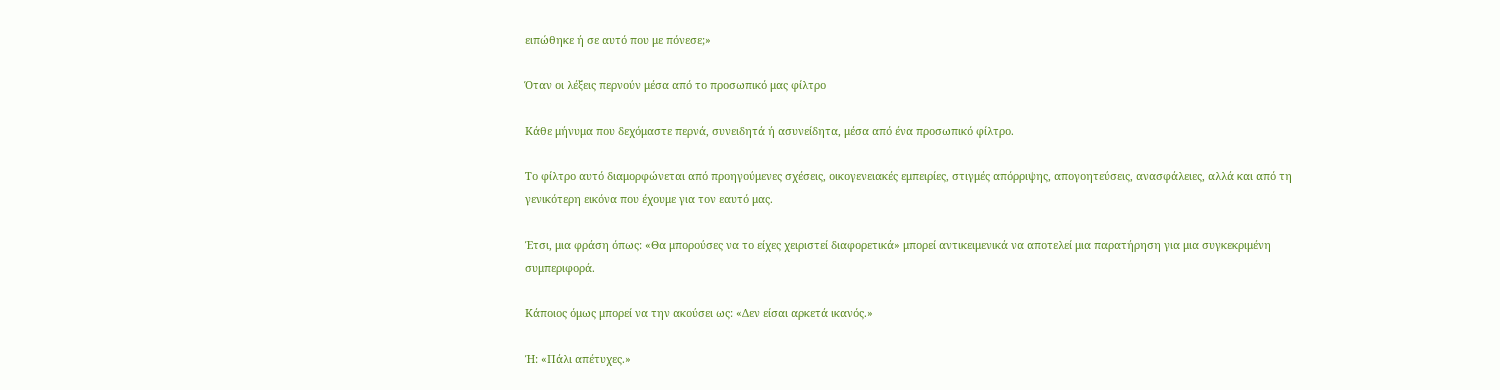ειπώθηκε ή σε αυτό που με πόνεσε;»

Όταν οι λέξεις περνούν μέσα από το προσωπικό μας φίλτρο

Κάθε μήνυμα που δεχόμαστε περνά, συνειδητά ή ασυνείδητα, μέσα από ένα προσωπικό φίλτρο.

Το φίλτρο αυτό διαμορφώνεται από προηγούμενες σχέσεις, οικογενειακές εμπειρίες, στιγμές απόρριψης, απογοητεύσεις, ανασφάλειες, αλλά και από τη γενικότερη εικόνα που έχουμε για τον εαυτό μας.

Έτσι, μια φράση όπως: «Θα μπορούσες να το είχες χειριστεί διαφορετικά» μπορεί αντικειμενικά να αποτελεί μια παρατήρηση για μια συγκεκριμένη συμπεριφορά.

Κάποιος όμως μπορεί να την ακούσει ως: «Δεν είσαι αρκετά ικανός.»

Ή: «Πάλι απέτυχες.»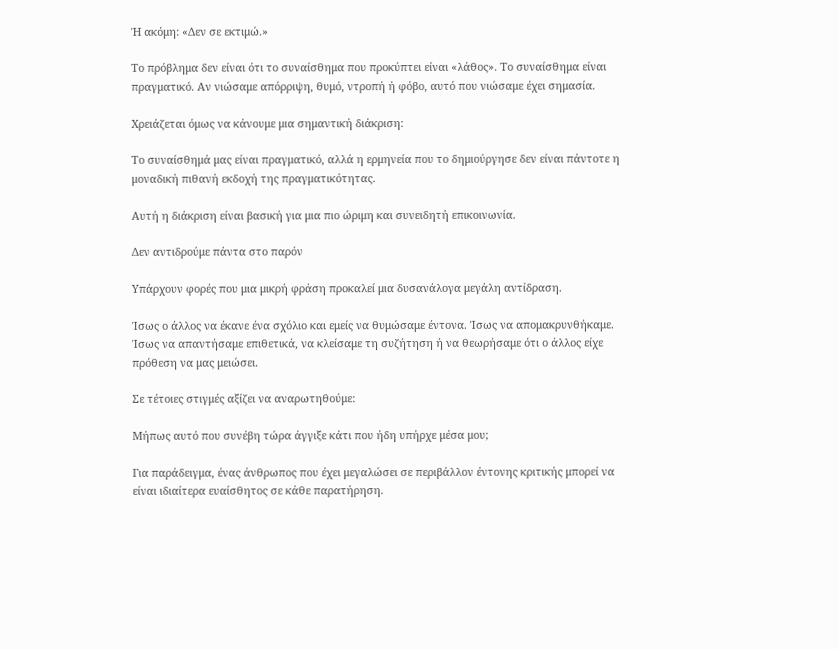Ή ακόμη: «Δεν σε εκτιμώ.»

Το πρόβλημα δεν είναι ότι το συναίσθημα που προκύπτει είναι «λάθος». Το συναίσθημα είναι πραγματικό. Αν νιώσαμε απόρριψη, θυμό, ντροπή ή φόβο, αυτό που νιώσαμε έχει σημασία.

Χρειάζεται όμως να κάνουμε μια σημαντική διάκριση:

Το συναίσθημά μας είναι πραγματικό, αλλά η ερμηνεία που το δημιούργησε δεν είναι πάντοτε η μοναδική πιθανή εκδοχή της πραγματικότητας.

Αυτή η διάκριση είναι βασική για μια πιο ώριμη και συνειδητή επικοινωνία.

Δεν αντιδρούμε πάντα στο παρόν

Υπάρχουν φορές που μια μικρή φράση προκαλεί μια δυσανάλογα μεγάλη αντίδραση.

Ίσως ο άλλος να έκανε ένα σχόλιο και εμείς να θυμώσαμε έντονα. Ίσως να απομακρυνθήκαμε. Ίσως να απαντήσαμε επιθετικά, να κλείσαμε τη συζήτηση ή να θεωρήσαμε ότι ο άλλος είχε πρόθεση να μας μειώσει.

Σε τέτοιες στιγμές αξίζει να αναρωτηθούμε:

Μήπως αυτό που συνέβη τώρα άγγιξε κάτι που ήδη υπήρχε μέσα μου;

Για παράδειγμα, ένας άνθρωπος που έχει μεγαλώσει σε περιβάλλον έντονης κριτικής μπορεί να είναι ιδιαίτερα ευαίσθητος σε κάθε παρατήρηση.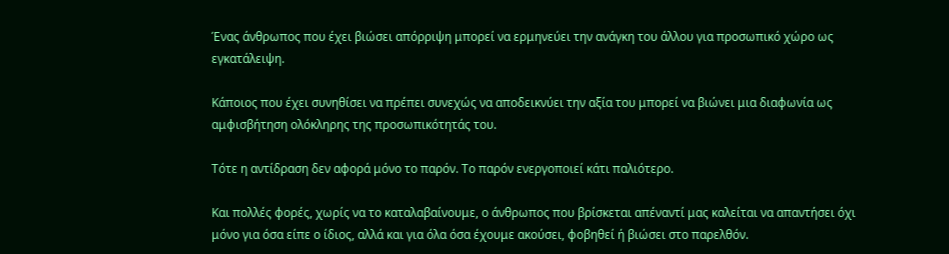Ένας άνθρωπος που έχει βιώσει απόρριψη μπορεί να ερμηνεύει την ανάγκη του άλλου για προσωπικό χώρο ως εγκατάλειψη.

Κάποιος που έχει συνηθίσει να πρέπει συνεχώς να αποδεικνύει την αξία του μπορεί να βιώνει μια διαφωνία ως αμφισβήτηση ολόκληρης της προσωπικότητάς του.

Τότε η αντίδραση δεν αφορά μόνο το παρόν. Το παρόν ενεργοποιεί κάτι παλιότερο.

Και πολλές φορές, χωρίς να το καταλαβαίνουμε, ο άνθρωπος που βρίσκεται απέναντί μας καλείται να απαντήσει όχι μόνο για όσα είπε ο ίδιος, αλλά και για όλα όσα έχουμε ακούσει, φοβηθεί ή βιώσει στο παρελθόν.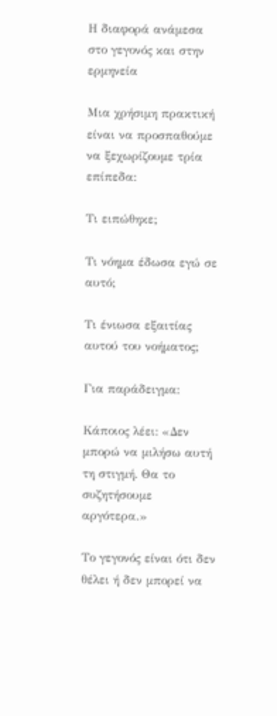Η διαφορά ανάμεσα στο γεγονός και στην ερμηνεία

Μια χρήσιμη πρακτική είναι να προσπαθούμε να ξεχωρίζουμε τρία επίπεδα:

Τι ειπώθηκε;

Τι νόημα έδωσα εγώ σε αυτό;

Τι ένιωσα εξαιτίας αυτού του νοήματος;

Για παράδειγμα:

Κάποιος λέει: «Δεν μπορώ να μιλήσω αυτή τη στιγμή. Θα το συζητήσουμε αργότερα.»

Το γεγονός είναι ότι δεν θέλει ή δεν μπορεί να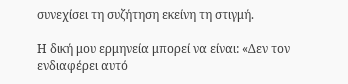συνεχίσει τη συζήτηση εκείνη τη στιγμή.

Η δική μου ερμηνεία μπορεί να είναι: «Δεν τον ενδιαφέρει αυτό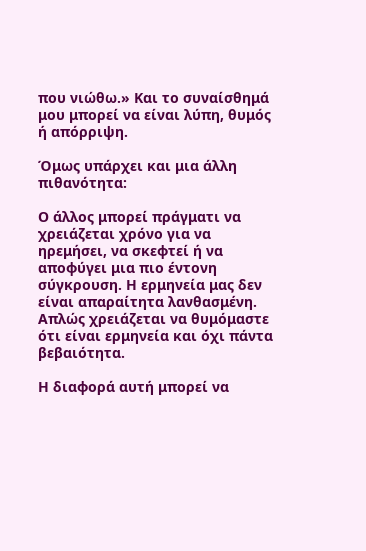που νιώθω.» Και το συναίσθημά μου μπορεί να είναι λύπη, θυμός ή απόρριψη.

Όμως υπάρχει και μια άλλη πιθανότητα:

Ο άλλος μπορεί πράγματι να χρειάζεται χρόνο για να ηρεμήσει, να σκεφτεί ή να αποφύγει μια πιο έντονη σύγκρουση. Η ερμηνεία μας δεν είναι απαραίτητα λανθασμένη. Απλώς χρειάζεται να θυμόμαστε ότι είναι ερμηνεία και όχι πάντα βεβαιότητα.

Η διαφορά αυτή μπορεί να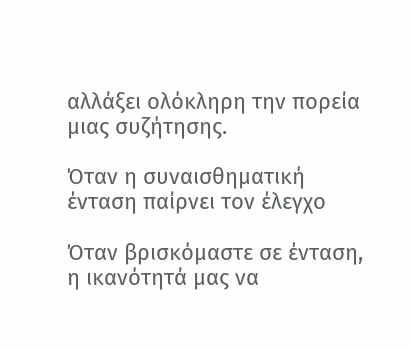αλλάξει ολόκληρη την πορεία μιας συζήτησης.

Όταν η συναισθηματική ένταση παίρνει τον έλεγχο

Όταν βρισκόμαστε σε ένταση, η ικανότητά μας να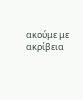ακούμε με ακρίβεια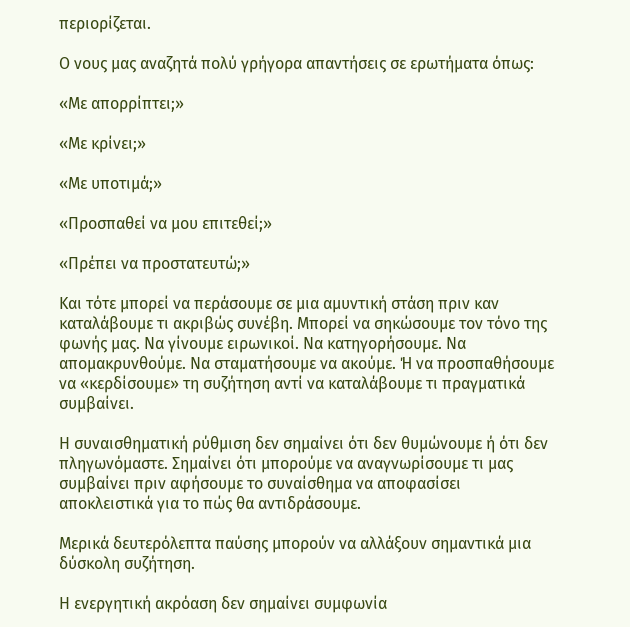περιορίζεται.

Ο νους μας αναζητά πολύ γρήγορα απαντήσεις σε ερωτήματα όπως:

«Με απορρίπτει;»

«Με κρίνει;»

«Με υποτιμά;»

«Προσπαθεί να μου επιτεθεί;»

«Πρέπει να προστατευτώ;»

Και τότε μπορεί να περάσουμε σε μια αμυντική στάση πριν καν καταλάβουμε τι ακριβώς συνέβη. Μπορεί να σηκώσουμε τον τόνο της φωνής μας. Να γίνουμε ειρωνικοί. Να κατηγορήσουμε. Να απομακρυνθούμε. Να σταματήσουμε να ακούμε. Ή να προσπαθήσουμε να «κερδίσουμε» τη συζήτηση αντί να καταλάβουμε τι πραγματικά συμβαίνει.

Η συναισθηματική ρύθμιση δεν σημαίνει ότι δεν θυμώνουμε ή ότι δεν πληγωνόμαστε. Σημαίνει ότι μπορούμε να αναγνωρίσουμε τι μας συμβαίνει πριν αφήσουμε το συναίσθημα να αποφασίσει αποκλειστικά για το πώς θα αντιδράσουμε.

Μερικά δευτερόλεπτα παύσης μπορούν να αλλάξουν σημαντικά μια δύσκολη συζήτηση.

Η ενεργητική ακρόαση δεν σημαίνει συμφωνία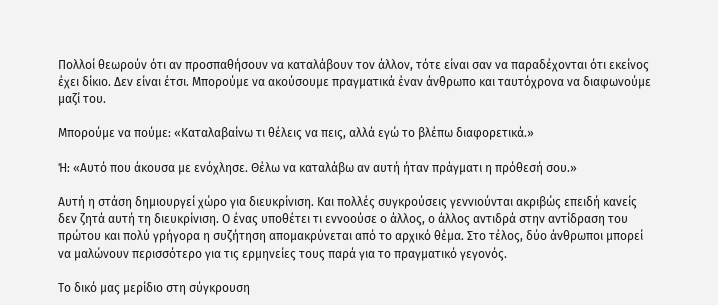Πολλοί θεωρούν ότι αν προσπαθήσουν να καταλάβουν τον άλλον, τότε είναι σαν να παραδέχονται ότι εκείνος έχει δίκιο. Δεν είναι έτσι. Μπορούμε να ακούσουμε πραγματικά έναν άνθρωπο και ταυτόχρονα να διαφωνούμε μαζί του.

Μπορούμε να πούμε: «Καταλαβαίνω τι θέλεις να πεις, αλλά εγώ το βλέπω διαφορετικά.»

Ή: «Αυτό που άκουσα με ενόχλησε. Θέλω να καταλάβω αν αυτή ήταν πράγματι η πρόθεσή σου.»

Αυτή η στάση δημιουργεί χώρο για διευκρίνιση. Και πολλές συγκρούσεις γεννιούνται ακριβώς επειδή κανείς δεν ζητά αυτή τη διευκρίνιση. Ο ένας υποθέτει τι εννοούσε ο άλλος, ο άλλος αντιδρά στην αντίδραση του πρώτου και πολύ γρήγορα η συζήτηση απομακρύνεται από το αρχικό θέμα. Στο τέλος, δύο άνθρωποι μπορεί να μαλώνουν περισσότερο για τις ερμηνείες τους παρά για το πραγματικό γεγονός.

Το δικό μας μερίδιο στη σύγκρουση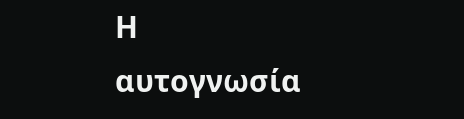Η αυτογνωσία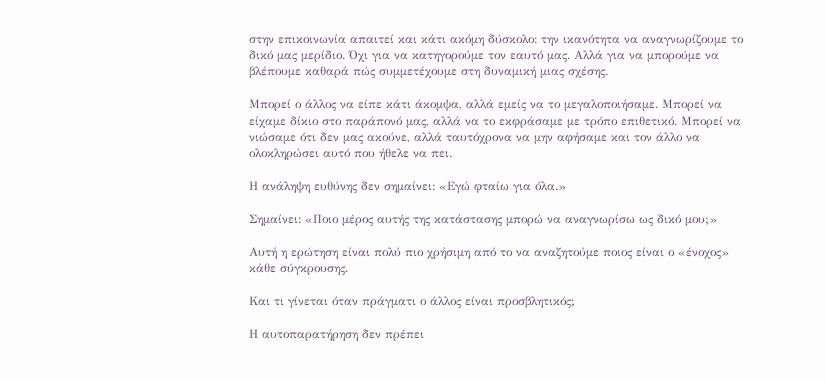στην επικοινωνία απαιτεί και κάτι ακόμη δύσκολο: την ικανότητα να αναγνωρίζουμε το δικό μας μερίδιο. Όχι για να κατηγορούμε τον εαυτό μας. Αλλά για να μπορούμε να βλέπουμε καθαρά πώς συμμετέχουμε στη δυναμική μιας σχέσης.

Μπορεί ο άλλος να είπε κάτι άκομψα, αλλά εμείς να το μεγαλοποιήσαμε. Μπορεί να είχαμε δίκιο στο παράπονό μας, αλλά να το εκφράσαμε με τρόπο επιθετικό. Μπορεί να νιώσαμε ότι δεν μας ακούνε, αλλά ταυτόχρονα να μην αφήσαμε και τον άλλο να ολοκληρώσει αυτό που ήθελε να πει.

Η ανάληψη ευθύνης δεν σημαίνει: «Εγώ φταίω για όλα.»

Σημαίνει: «Ποιο μέρος αυτής της κατάστασης μπορώ να αναγνωρίσω ως δικό μου;»

Αυτή η ερώτηση είναι πολύ πιο χρήσιμη από το να αναζητούμε ποιος είναι ο «ένοχος» κάθε σύγκρουσης.

Και τι γίνεται όταν πράγματι ο άλλος είναι προσβλητικός;

Η αυτοπαρατήρηση δεν πρέπει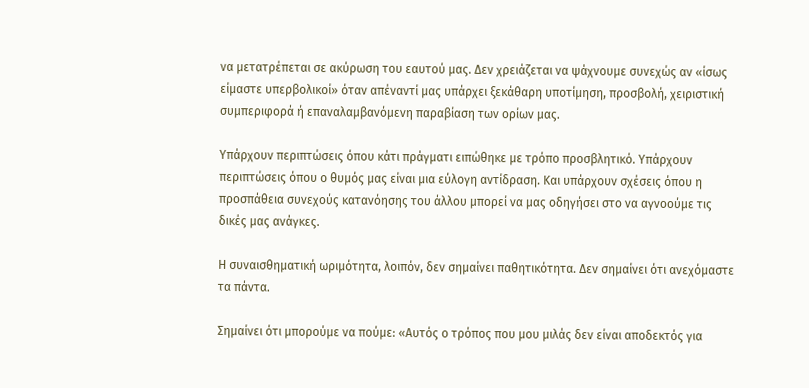να μετατρέπεται σε ακύρωση του εαυτού μας. Δεν χρειάζεται να ψάχνουμε συνεχώς αν «ίσως είμαστε υπερβολικοί» όταν απέναντί μας υπάρχει ξεκάθαρη υποτίμηση, προσβολή, χειριστική συμπεριφορά ή επαναλαμβανόμενη παραβίαση των ορίων μας.

Υπάρχουν περιπτώσεις όπου κάτι πράγματι ειπώθηκε με τρόπο προσβλητικό. Υπάρχουν περιπτώσεις όπου ο θυμός μας είναι μια εύλογη αντίδραση. Και υπάρχουν σχέσεις όπου η προσπάθεια συνεχούς κατανόησης του άλλου μπορεί να μας οδηγήσει στο να αγνοούμε τις δικές μας ανάγκες.

Η συναισθηματική ωριμότητα, λοιπόν, δεν σημαίνει παθητικότητα. Δεν σημαίνει ότι ανεχόμαστε τα πάντα.

Σημαίνει ότι μπορούμε να πούμε: «Αυτός ο τρόπος που μου μιλάς δεν είναι αποδεκτός για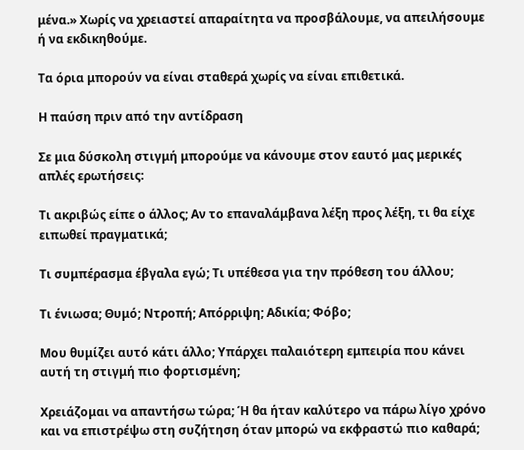μένα.» Χωρίς να χρειαστεί απαραίτητα να προσβάλουμε, να απειλήσουμε ή να εκδικηθούμε.

Τα όρια μπορούν να είναι σταθερά χωρίς να είναι επιθετικά.

Η παύση πριν από την αντίδραση

Σε μια δύσκολη στιγμή μπορούμε να κάνουμε στον εαυτό μας μερικές απλές ερωτήσεις:

Τι ακριβώς είπε ο άλλος; Αν το επαναλάμβανα λέξη προς λέξη, τι θα είχε ειπωθεί πραγματικά;

Τι συμπέρασμα έβγαλα εγώ; Τι υπέθεσα για την πρόθεση του άλλου;

Τι ένιωσα; Θυμό; Ντροπή; Απόρριψη; Αδικία; Φόβο;

Μου θυμίζει αυτό κάτι άλλο; Υπάρχει παλαιότερη εμπειρία που κάνει αυτή τη στιγμή πιο φορτισμένη;

Χρειάζομαι να απαντήσω τώρα; Ή θα ήταν καλύτερο να πάρω λίγο χρόνο και να επιστρέψω στη συζήτηση όταν μπορώ να εκφραστώ πιο καθαρά;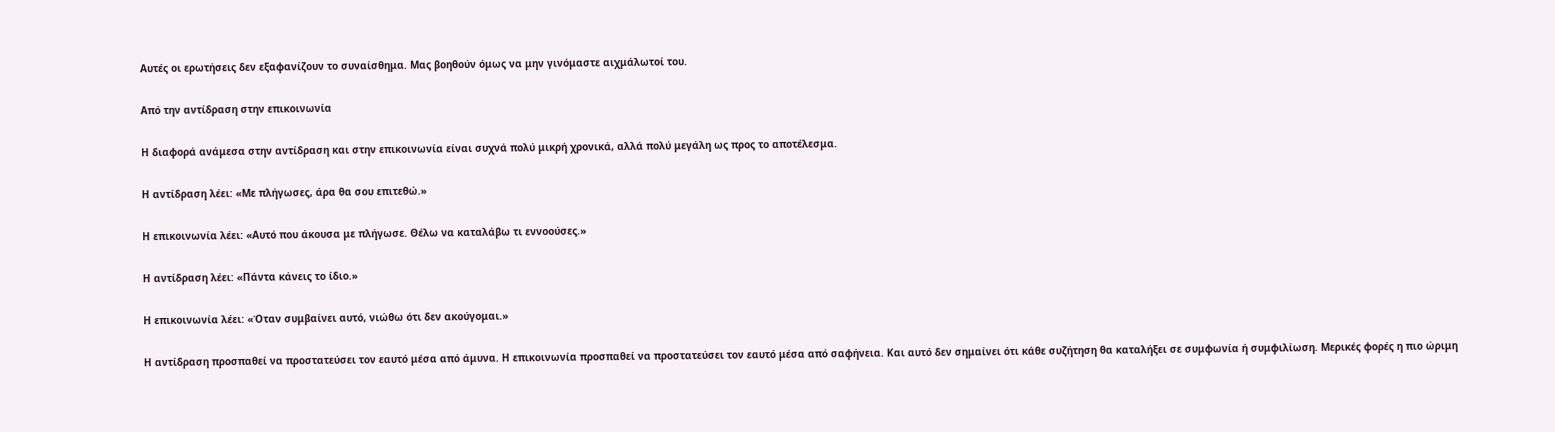Αυτές οι ερωτήσεις δεν εξαφανίζουν το συναίσθημα. Μας βοηθούν όμως να μην γινόμαστε αιχμάλωτοί του.

Από την αντίδραση στην επικοινωνία

Η διαφορά ανάμεσα στην αντίδραση και στην επικοινωνία είναι συχνά πολύ μικρή χρονικά, αλλά πολύ μεγάλη ως προς το αποτέλεσμα.

Η αντίδραση λέει: «Με πλήγωσες, άρα θα σου επιτεθώ.»

Η επικοινωνία λέει: «Αυτό που άκουσα με πλήγωσε. Θέλω να καταλάβω τι εννοούσες.»

Η αντίδραση λέει: «Πάντα κάνεις το ίδιο.»

Η επικοινωνία λέει: «Όταν συμβαίνει αυτό, νιώθω ότι δεν ακούγομαι.»

Η αντίδραση προσπαθεί να προστατεύσει τον εαυτό μέσα από άμυνα. Η επικοινωνία προσπαθεί να προστατεύσει τον εαυτό μέσα από σαφήνεια. Και αυτό δεν σημαίνει ότι κάθε συζήτηση θα καταλήξει σε συμφωνία ή συμφιλίωση. Μερικές φορές η πιο ώριμη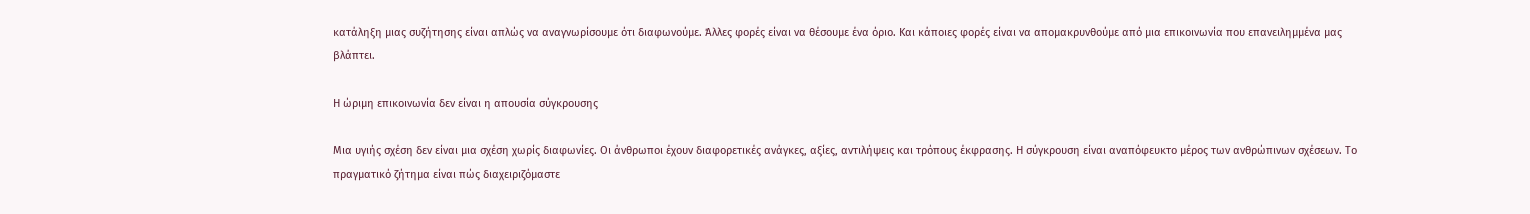κατάληξη μιας συζήτησης είναι απλώς να αναγνωρίσουμε ότι διαφωνούμε. Άλλες φορές είναι να θέσουμε ένα όριο. Και κάποιες φορές είναι να απομακρυνθούμε από μια επικοινωνία που επανειλημμένα μας βλάπτει.

Η ώριμη επικοινωνία δεν είναι η απουσία σύγκρουσης

Μια υγιής σχέση δεν είναι μια σχέση χωρίς διαφωνίες. Οι άνθρωποι έχουν διαφορετικές ανάγκες, αξίες, αντιλήψεις και τρόπους έκφρασης. Η σύγκρουση είναι αναπόφευκτο μέρος των ανθρώπινων σχέσεων. Το πραγματικό ζήτημα είναι πώς διαχειριζόμαστε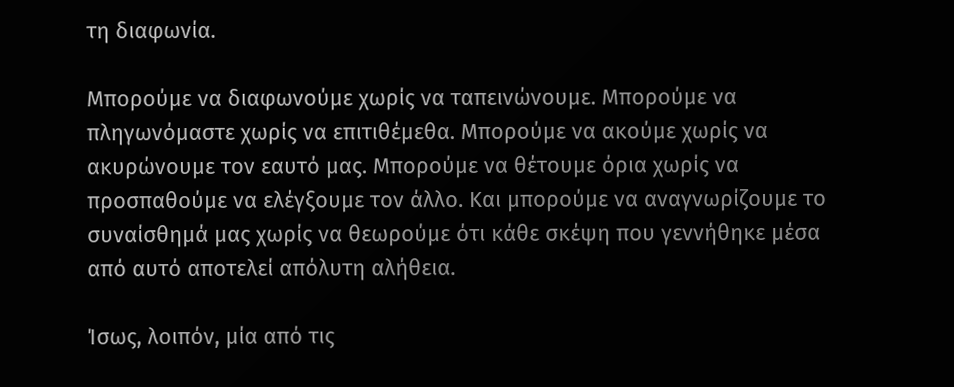τη διαφωνία.

Μπορούμε να διαφωνούμε χωρίς να ταπεινώνουμε. Μπορούμε να πληγωνόμαστε χωρίς να επιτιθέμεθα. Μπορούμε να ακούμε χωρίς να ακυρώνουμε τον εαυτό μας. Μπορούμε να θέτουμε όρια χωρίς να προσπαθούμε να ελέγξουμε τον άλλο. Και μπορούμε να αναγνωρίζουμε το συναίσθημά μας χωρίς να θεωρούμε ότι κάθε σκέψη που γεννήθηκε μέσα από αυτό αποτελεί απόλυτη αλήθεια.

Ίσως, λοιπόν, μία από τις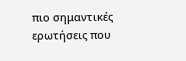πιο σημαντικές ερωτήσεις που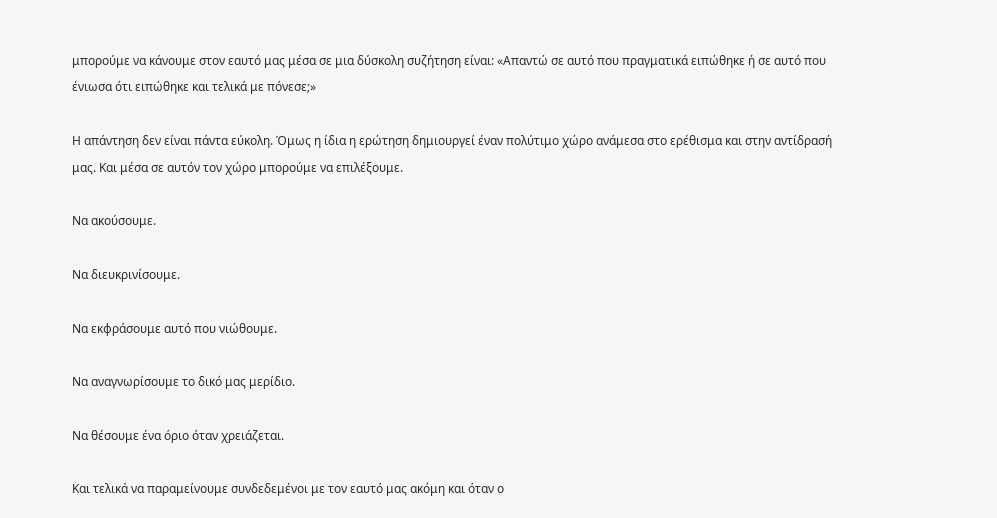μπορούμε να κάνουμε στον εαυτό μας μέσα σε μια δύσκολη συζήτηση είναι: «Απαντώ σε αυτό που πραγματικά ειπώθηκε ή σε αυτό που ένιωσα ότι ειπώθηκε και τελικά με πόνεσε;»

Η απάντηση δεν είναι πάντα εύκολη. Όμως η ίδια η ερώτηση δημιουργεί έναν πολύτιμο χώρο ανάμεσα στο ερέθισμα και στην αντίδρασή μας. Και μέσα σε αυτόν τον χώρο μπορούμε να επιλέξουμε.

Να ακούσουμε.

Να διευκρινίσουμε.

Να εκφράσουμε αυτό που νιώθουμε.

Να αναγνωρίσουμε το δικό μας μερίδιο.

Να θέσουμε ένα όριο όταν χρειάζεται.

Και τελικά να παραμείνουμε συνδεδεμένοι με τον εαυτό μας ακόμη και όταν ο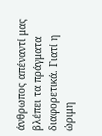άνθρωπος απέναντί μας βλέπει τα πράγματα διαφορετικά. Γιατί η ώριμη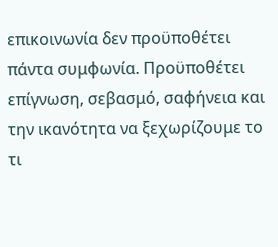επικοινωνία δεν προϋποθέτει πάντα συμφωνία. Προϋποθέτει επίγνωση, σεβασμό, σαφήνεια και την ικανότητα να ξεχωρίζουμε το τι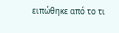ειπώθηκε από το τι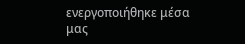ενεργοποιήθηκε μέσα μας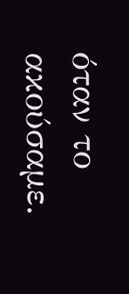όταν το ακούσαμε.